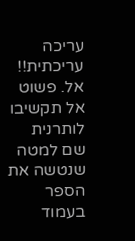עריכה עריכתית!!
אל. פשוט אל תקשיבו לותרנית שם למטה שנטשה את הספר בעמוד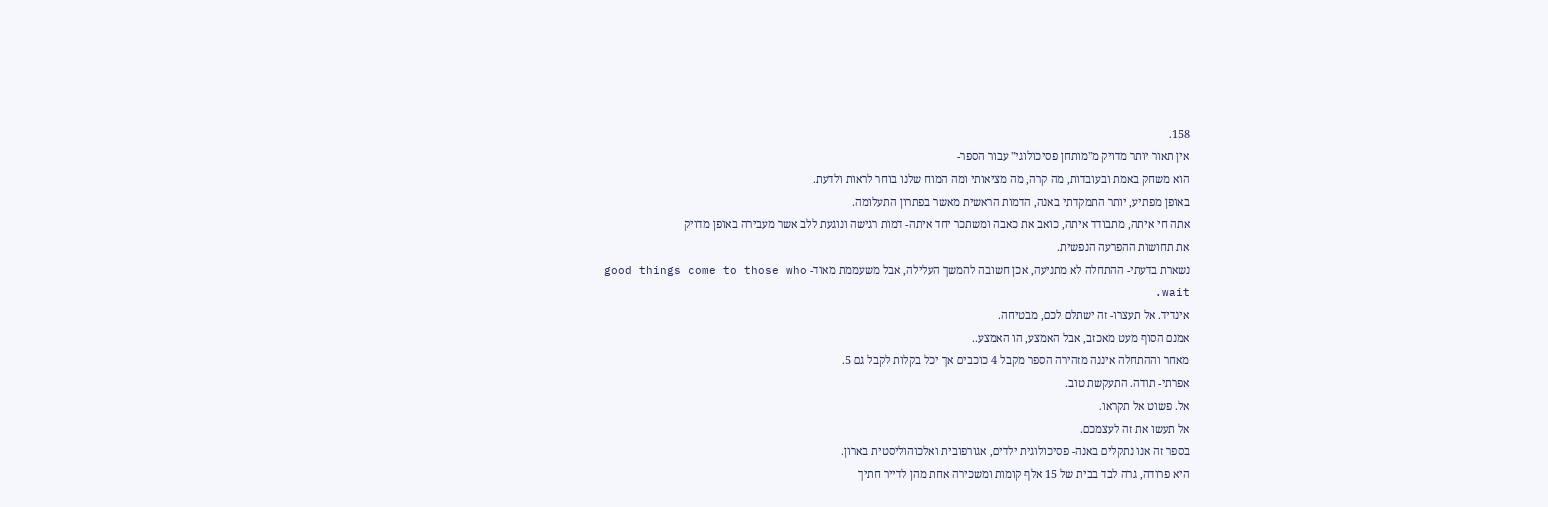158.
אין תאור יותר מדויק מ"מותחן פסיכולוגי" עבור הספר-
הוא משחק באמת ובעובדות, מה קרה, מה מציאותי ומה המוח שלנו בוחר לראות ולדעת.
באופן מפתיע, יותר התמקדתי באנה, הדמות הראשית מאשר בפתרון התעלומה.
אתה חי איתה, מתבודד איתה, כואב את כאבה ומשתכר יחד איתה- דמות רגישה ונוגעת ללב אשר מעבירה באופן מדויק
את תחושות ההפרעה הנפשית.
נשארת בדעתי- ההתחלה לא מתניעה, אכן חשובה להמשך העלילה, אבל משעממת מאוד- good things come to those who wait.
אינדיד. אל תעצרו- זה ישתלם לכם, מבטיחה.
אמנם הסוף מעט מאכזב, אבל האמצע, הו האמצע..
מאחר וההתחלה איננה מזהירה הספר מקבל 4 כוכבים אך יכל בקלות לקבל גם 5.
אפרתי- תודה. התעקשת טוב.
אל. פשוט אל תקראו.
אל תעשו את זה לעצמכם.
בספר זה אנו נתקלים באנה- פסיכולוגית ילדים, אגורפובית ואלכוהוליסטית בארון.
היא פרודה, גרה לבד בבית של 15 אלף קומות ומשכירה אחת מהן לדייר חתיך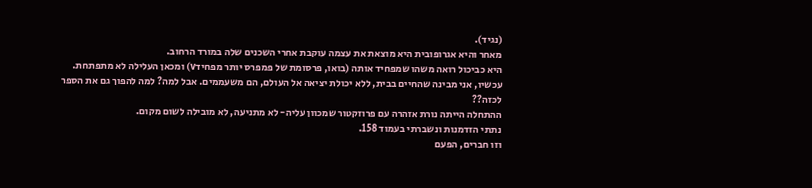(נגיד).
מאחר והיא אגרופובית היא מוצאת את עצמה עוקבת אחרי השכנים שלה במורד הרחוב.
היא כביכול רואה משהו שמפחיד אותה (בואו, פרסומת של פמפרס יותר מפחידv) ומכאן העלילה לא מתפתחת.
עכשיו, אני מבינה שהחיים בבית, ללא יכולת יציאה אל העולם, הם משעממים. אבל למה? למה להפוך גם את הספר לכזה??
ההתחלה הייתה נורת אזהרה עם פרוזקטור שמכוון עליה- לא מתניעה, לא מובילה לשום מקום.
נתתי הזדמנות ונשברתי בעמוד 158.
וזו חברים, הפעם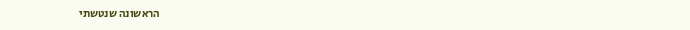הראשונה שנטשתי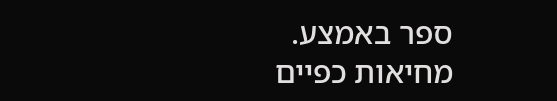ספר באמצע.
מחיאות כפיים